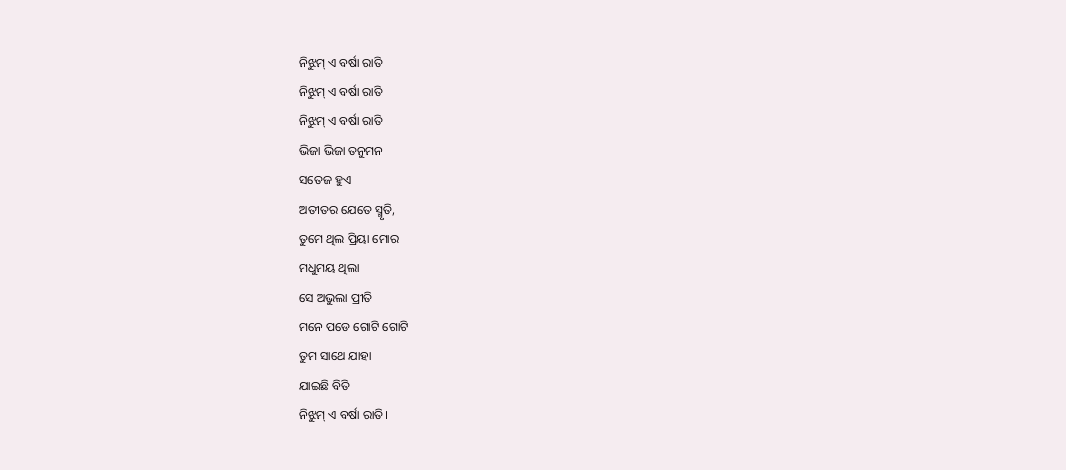ନିଝୁମ୍ ଏ ବର୍ଷା ରାତି
ନିଝୁମ୍ ଏ ବର୍ଷା ରାତି
ନିଝୁମ୍ ଏ ବର୍ଷା ରାତି
ଭିଜା ଭିଜା ତନୁମନ
ସତେଜ ହୁଏ
ଅତୀତର ଯେତେ ସ୍ମୃତି,
ତୁମେ ଥିଲ ପ୍ରିୟା ମୋର
ମଧୁମୟ ଥିଲା
ସେ ଅଭୁଲା ପ୍ରୀତି
ମନେ ପଡେ ଗୋଟି ଗୋଟି
ତୁମ ସାଥେ ଯାହା
ଯାଇଛି ବିତି
ନିଝୁମ୍ ଏ ବର୍ଷା ରାତି।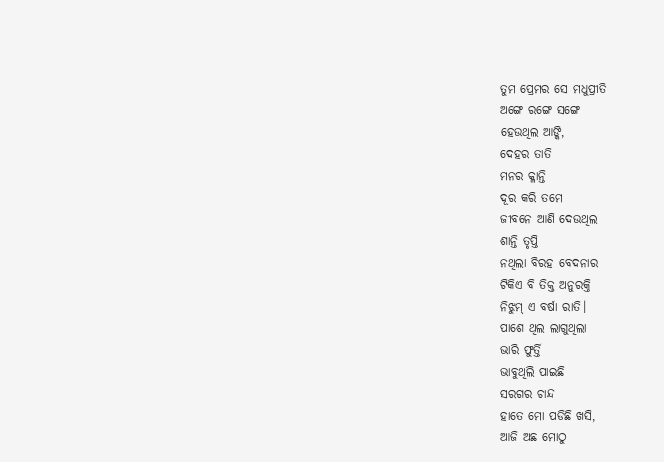ତୁମ ପ୍ରେମର ସେ ମଧୁପ୍ରୀତି
ଅଙ୍ଗେ ରଙ୍ଗେ ସଙ୍ଗେ
ହେଉଥିଲ ଆଙ୍କି,
ଦେହର ତାତି
ମନର କ୍ଳାନ୍ତି
ଦୂର କରି ତମେ
ଜୀବନେ ଆଣି ଦେଉଥିଲ
ଶାନ୍ତି ତୃପ୍ତି
ନଥିଲା ବିରହ ବେଦନାର
ଟିକିଏ ବି ତିକ୍ତ ଅନୁରକ୍ତି
ନିଝୁମ୍ ଏ ବର୍ଷା ରାତି।
ପାଶେ ଥିଲ ଲାଗୁଥିଲା
ଭାରି ଫୁର୍ତ୍ତି
ଭାବୁଥିଲି ପାଇଛି
ସରଗର ଚାନ୍ଦ
ହାତେ ମୋ ପଡିଛି ଖସି,
ଆଜି ଅଛ ମୋଠୁ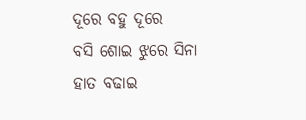ଦୂରେ ବହୁ ଦୂରେ
ବସି ଶୋଇ ଝୁରେ ସିନା
ହାତ ବଢାଇ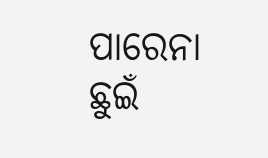ପାରେନା ଛୁଇଁ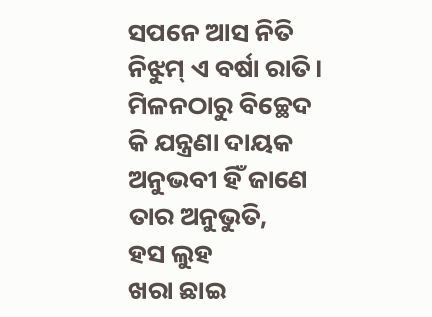ସପନେ ଆସ ନିତି
ନିଝୁମ୍ ଏ ବର୍ଷା ରାତି।
ମିଳନଠାରୁ ବିଚ୍ଛେଦ
କି ଯନ୍ତ୍ରଣା ଦାୟକ
ଅନୁଭବୀ ହିଁ ଜାଣେ
ତାର ଅନୁଭୁତି,
ହସ ଲୁହ
ଖରା ଛାଇ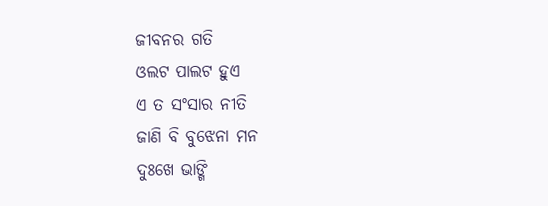ଜୀବନର ଗତି
ଓଲଟ ପାଲଟ ହୁଏ
ଏ ତ ସଂସାର ନୀତି
ଜାଣି ବି ବୁଝେନା ମନ
ଦୁଃଖେ ଭାଙ୍ଗି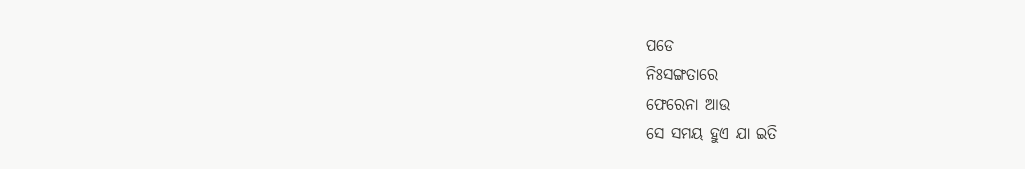ପଡେ
ନିଃସଙ୍ଗତାରେ
ଫେରେନା ଆଉ
ସେ ସମୟ ହୁଏ ଯା ଇତି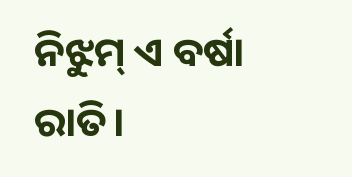ନିଝୁମ୍ ଏ ବର୍ଷା ରାତି।